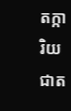តក្ការិយជាត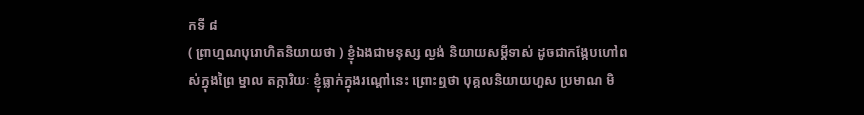កទី ៨
( ព្រាហ្មណបុរោហិតនិយាយថា ) ខ្ញុំឯងជាមនុស្ស ល្ងង់ និយាយសម្តីទាស់ ដូចជាកង្កែបហៅពស់ក្នុងព្រៃ ម្នាល តក្ការិយៈ ខ្ញុំធ្លាក់ក្នុងរណ្តៅនេះ ព្រោះឮថា បុគ្គលនិយាយហួស ប្រមាណ មិ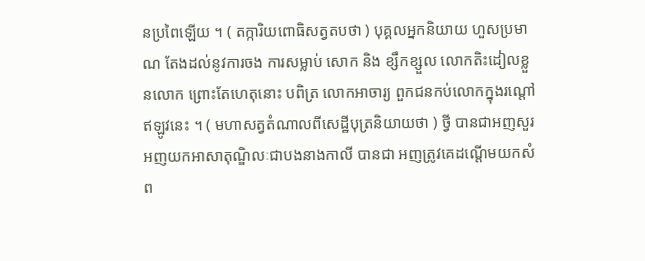នប្រពៃឡើយ ។ ( តក្ការិយពោធិសត្វតបថា ) បុគ្គលអ្នកនិយាយ ហួសប្រមាណ តែងដល់នូវការចង ការសម្លាប់ សោក និង ខ្សឹកខ្សួល លោកតិះដៀលខ្លួនលោក ព្រោះតែហេតុនោះ បពិត្រ លោកអាចារ្យ ពួកជនកប់លោកក្នុងរណ្តៅឥឡូវនេះ ។ ( មហាសត្វតំណាលពីសេដ្ឋីបុត្រនិយាយថា ) ថ្វី បានជាអញសួរ អញយកអាសាតុណ្ឌិលៈជាបងនាងកាលី បានជា អញត្រូវគេដណ្តើមយកសំព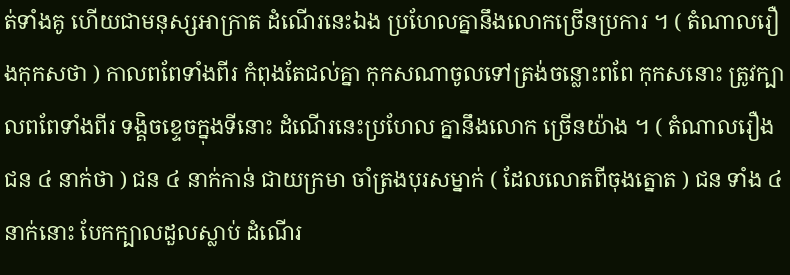ត់ទាំងគូ ហើយជាមនុស្សអាក្រាត ដំណើរនេះឯង ប្រហែលគ្នានឹងលោកច្រើនប្រការ ។ ( តំណាលរឿងកុកសថា ) កាលពពែទាំងពីរ កំពុងតែជល់គ្នា កុកសណាចូលទៅត្រង់ចន្លោះពពែ កុកសនោះ ត្រូវក្បាលពពែទាំងពីរ ទង្គិចខ្ទេចក្នុងទីនោះ ដំណើរនេះប្រហែល គ្នានឹងលោក ច្រើនយ៉ាង ។ ( តំណាលរឿងជន ៤ នាក់ថា ) ជន ៤ នាក់កាន់ ជាយក្រមា ចាំត្រងបុរសម្នាក់ ( ដែលលោតពីចុងត្នោត ) ជន ទាំង ៤ នាក់នោះ បែកក្បាលដួលស្លាប់ ដំណើរ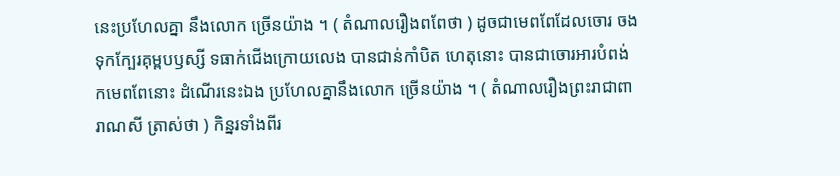នេះប្រហែលគ្នា នឹងលោក ច្រើនយ៉ាង ។ ( តំណាលរឿងពពែថា ) ដូចជាមេពពែដែលចោរ ចងទុកក្បែរគុម្ពបឫស្សី ទធាក់ជើងក្រោយលេង បានជាន់កាំបិត ហេតុនោះ បានជាចោរអារបំពង់កមេពពែនោះ ដំណើរនេះឯង ប្រហែលគ្នានឹងលោក ច្រើនយ៉ាង ។ ( តំណាលរឿងព្រះរាជាពារាណសី ត្រាស់ថា ) កិន្នរទាំងពីរ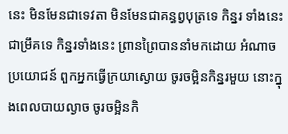នេះ មិនមែនជាទេវតា មិនមែនជាគន្ធព្វបុត្រទេ កិន្នរ ទាំងនេះជាម្រឹគទេ កិន្នរទាំងនេះ ព្រានព្រៃបាននាំមកដោយ អំណាចប្រយោជន៍ ពួកអ្នកធ្វើក្រយាស្ងោយ ចូរចម្អិនកិន្នរមួយ នោះក្នុងពេលបាយល្ងាច ចូរចម្អិនកិ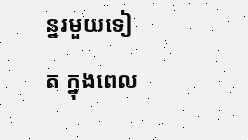ន្នរមួយទៀត ក្នុងពេល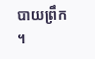បាយព្រឹក ។